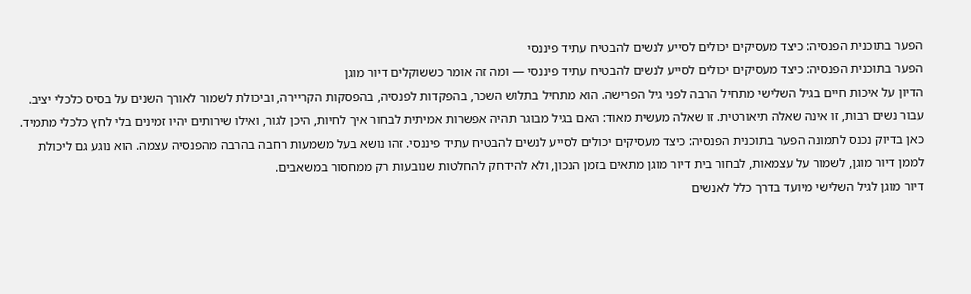הפער בתוכנית הפנסיה: כיצד מעסיקים יכולים לסייע לנשים להבטיח עתיד פיננסי
הפער בתוכנית הפנסיה: כיצד מעסיקים יכולים לסייע לנשים להבטיח עתיד פיננסי — ומה זה אומר כששוקלים דיור מוגן
הדיון על איכות חיים בגיל השלישי מתחיל הרבה לפני גיל הפרישה. הוא מתחיל בתלוש השכר, בהפקדות לפנסיה, בהפסקות הקריירה, וביכולת לשמור לאורך השנים על בסיס כלכלי יציב. עבור נשים רבות, זו אינה שאלה תיאורטית. זו שאלה מעשית מאוד: האם בגיל מבוגר תהיה אפשרות אמיתית לבחור איך לחיות, היכן לגור, ואילו שירותים יהיו זמינים בלי לחץ כלכלי מתמיד.
כאן בדיוק נכנס לתמונה הפער בתוכנית הפנסיה: כיצד מעסיקים יכולים לסייע לנשים להבטיח עתיד פיננסי. זהו נושא בעל משמעות רחבה בהרבה מהפנסיה עצמה. הוא נוגע גם ליכולת לממן דיור מוגן, לשמור על עצמאות, לבחור בית דיור מוגן מתאים בזמן הנכון, ולא להידחק להחלטות שנובעות רק ממחסור במשאבים.
דיור מוגן לגיל השלישי מיועד בדרך כלל לאנשים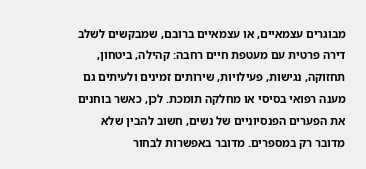מבוגרים עצמאיים, או עצמאיים ברובם, שמבקשים לשלב דירה פרטית עם מעטפת חיים רחבה: קהילה, ביטחון, תחזוקה, נגישות, פעילויות, שירותים זמינים ולעיתים גם מענה רפואי בסיסי או מחלקה תומכת. לכן, כאשר בוחנים את הפערים הפנסיוניים של נשים, חשוב להבין שלא מדובר רק במספרים. מדובר באפשרות לבחור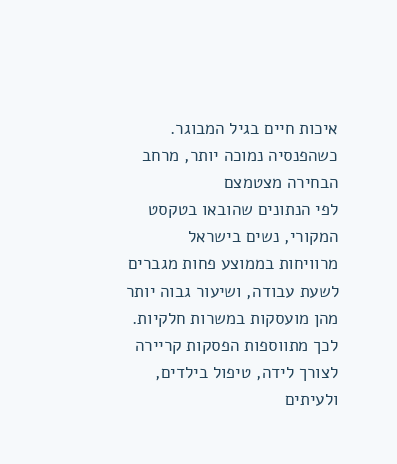איכות חיים בגיל המבוגר.
כשהפנסיה נמוכה יותר, מרחב הבחירה מצטמצם
לפי הנתונים שהובאו בטקסט המקורי, נשים בישראל מרוויחות בממוצע פחות מגברים לשעת עבודה, ושיעור גבוה יותר מהן מועסקות במשרות חלקיות. לכך מתווספות הפסקות קריירה לצורך לידה, טיפול בילדים, ולעיתים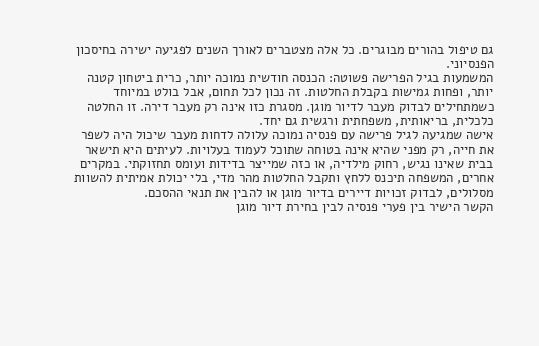גם טיפול בהורים מבוגרים. כל אלה מצטברים לאורך השנים לפגיעה ישירה בחיסכון הפנסיוני.
המשמעות בגיל הפרישה פשוטה: הכנסה חודשית נמוכה יותר, כרית ביטחון קטנה יותר, ופחות גמישות בקבלת החלטות. זה נכון לכל תחום, אבל בולט במיוחד כשמתחילים לבדוק מעבר לדיור מוגן. מסגרת כזו אינה רק מעבר דירה. זו החלטה כלכלית, בריאותית, משפחתית ורגשית גם יחד.
אישה שמגיעה לגיל פרישה עם פנסיה נמוכה עלולה לדחות מעבר שיכול היה לשפר את חייה, רק מפני שהיא אינה בטוחה שתוכל לעמוד בעלויות. לעיתים היא תישאר בבית שאינו נגיש, רחוק מילדיה, או כזה שמייצר בדידות ועומס תחזוקתי. במקרים אחרים, המשפחה תיכנס ללחץ ותקבל החלטות מהר מדי, בלי יכולת אמיתית להשוות מסלולים, לבדוק זכויות דיירים בדיור מוגן או להבין את תנאי ההסכם.
הקשר הישיר בין פערי פנסיה לבין בחירת דיור מוגן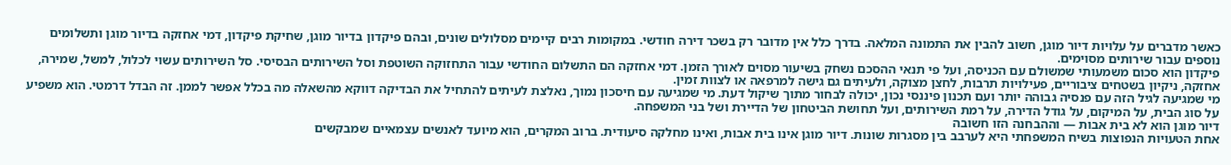כאשר מדברים על עלויות דיור מוגן, חשוב להבין את התמונה המלאה. בדרך כלל אין מדובר רק בשכר דירה חודשי. במקומות רבים קיימים מסלולים שונים, ובהם פיקדון בדיור מוגן, שחיקת פיקדון, דמי אחזקה בדיור מוגן ותשלומים נוספים עבור שירותים מסוימים.
פיקדון הוא סכום משמעותי שמשולם עם הכניסה, ועל פי תנאי ההסכם נשחק בשיעור מסוים לאורך הזמן. דמי אחזקה הם התשלום החודשי עבור התחזוקה השוטפת וסל השירותים הבסיסי. סל השירותים עשוי לכלול, למשל, שמירה, אחזקה, ניקיון בשטחים ציבוריים, פעילויות תרבות, לחצן מצוקה, ולעיתים גם גישה למרפאה או לצוות זמין.
מי שמגיעה לגיל הזה עם פנסיה גבוהה יותר ועם תכנון פיננסי נכון, יכולה לבחור מתוך שיקול דעת. מי שמגיעה עם חיסכון נמוך, נאלצת לעיתים להתחיל את הבדיקה דווקא מהשאלה מה בכלל אפשר לממן. זה הבדל דרמטי. הוא משפיע על סוג הבית, על המיקום, על גודל הדירה, על רמת השירותים, ועל תחושת הביטחון של הדיירת ושל בני המשפחה.
דיור מוגן הוא לא בית אבות — וההבחנה הזו חשובה
אחת הטעויות הנפוצות בשיח המשפחתי היא לערבב בין מסגרות שונות. דיור מוגן אינו בית אבות, ואינו מחלקה סיעודית. ברוב המקרים, הוא מיועד לאנשים עצמאיים שמבקשים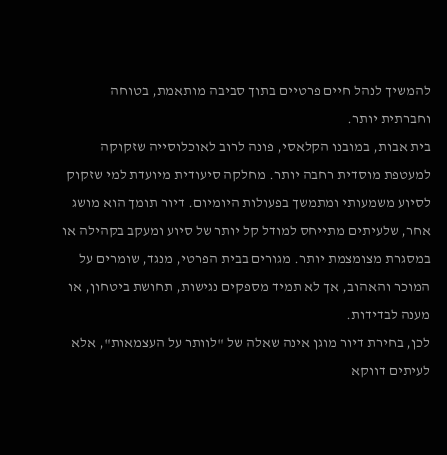להמשיך לנהל חיים פרטיים בתוך סביבה מותאמת, בטוחה וחברתית יותר.
בית אבות, במובנו הקלאסי, פונה לרוב לאוכלוסייה שזקוקה למעטפת מוסדית רחבה יותר. מחלקה סיעודית מיועדת למי שזקוק לסיוע משמעותי ומתמשך בפעולות היומיום. דיור תומך הוא מושג אחר, שלעיתים מתייחס למודל קל יותר של סיוע ומעקב בקהילה או במסגרת מצומצמת יותר. מגורים בבית הפרטי, מנגד, שומרים על המוכר והאהוב, אך לא תמיד מספקים נגישות, תחושת ביטחון, או מענה לבדידות.
לכן, בחירת דיור מוגן אינה שאלה של "לוותר על העצמאות", אלא לעיתים דווקא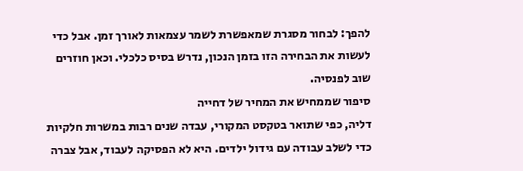להפך: לבחור מסגרת שמאפשרת לשמר עצמאות לאורך זמן. אבל כדי לעשות את הבחירה הזו בזמן הנכון, נדרש בסיס כלכלי. וכאן חוזרים שוב לפנסיה.
סיפור שממחיש את המחיר של דחייה
דליה, כפי שתואר בטקסט המקורי, עבדה שנים רבות במשרות חלקיות כדי לשלב עבודה עם גידול ילדים. היא לא הפסיקה לעבוד, אבל צברה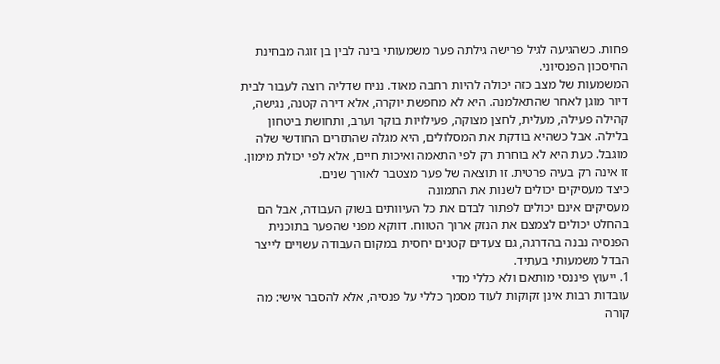פחות. כשהגיעה לגיל פרישה גילתה פער משמעותי בינה לבין בן זוגה מבחינת החיסכון הפנסיוני.
המשמעות של מצב כזה יכולה להיות רחבה מאוד. נניח שדליה רוצה לעבור לבית דיור מוגן לאחר שהתאלמנה. היא לא מחפשת יוקרה, אלא דירה קטנה, נגישה, קהילה פעילה, מעלית, לחצן מצוקה, פעילויות בוקר וערב, ותחושת ביטחון בלילה. אבל כשהיא בודקת את המסלולים, היא מגלה שהתזרים החודשי שלה מוגבל. כעת היא לא בוחרת רק לפי התאמה ואיכות חיים, אלא לפי יכולת מימון. זו אינה רק בעיה פרטית. זו תוצאה של פער מצטבר לאורך שנים.
כיצד מעסיקים יכולים לשנות את התמונה
מעסיקים אינם יכולים לפתור לבדם את כל העיוותים בשוק העבודה, אבל הם בהחלט יכולים לצמצם את הנזק ארוך הטווח. דווקא מפני שהפער בתוכנית הפנסיה נבנה בהדרגה, גם צעדים קטנים יחסית במקום העבודה עשויים לייצר הבדל משמעותי בעתיד.
1. ייעוץ פיננסי מותאם ולא כללי מדי
עובדות רבות אינן זקוקות לעוד מסמך כללי על פנסיה, אלא להסבר אישי: מה קורה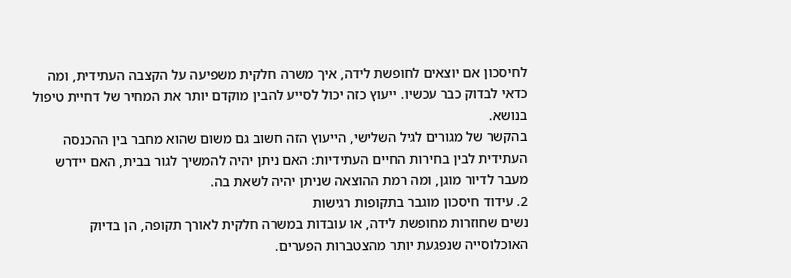לחיסכון אם יוצאים לחופשת לידה, איך משרה חלקית משפיעה על הקצבה העתידית, ומה כדאי לבדוק כבר עכשיו. ייעוץ כזה יכול לסייע להבין מוקדם יותר את המחיר של דחיית טיפול בנושא.
בהקשר של מגורים לגיל השלישי, הייעוץ הזה חשוב גם משום שהוא מחבר בין ההכנסה העתידית לבין בחירות החיים העתידיות: האם ניתן יהיה להמשיך לגור בבית, האם יידרש מעבר לדיור מוגן, ומה רמת ההוצאה שניתן יהיה לשאת בה.
2. עידוד חיסכון מוגבר בתקופות רגישות
נשים שחוזרות מחופשת לידה, או עובדות במשרה חלקית לאורך תקופה, הן בדיוק האוכלוסייה שנפגעת יותר מהצטברות הפערים.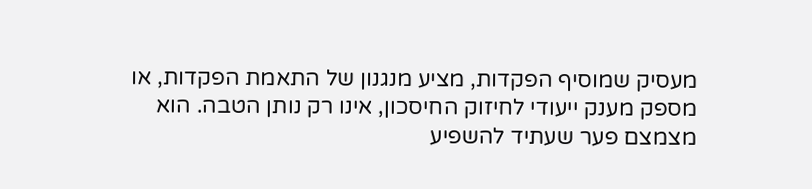מעסיק שמוסיף הפקדות, מציע מנגנון של התאמת הפקדות, או מספק מענק ייעודי לחיזוק החיסכון, אינו רק נותן הטבה. הוא מצמצם פער שעתיד להשפיע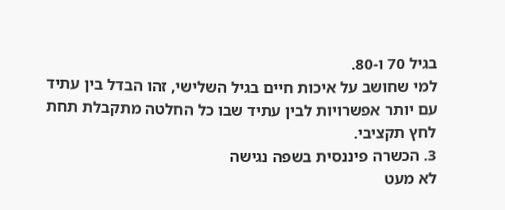בגיל 70 ו-80.
למי שחושב על איכות חיים בגיל השלישי, זהו הבדל בין עתיד עם יותר אפשרויות לבין עתיד שבו כל החלטה מתקבלת תחת לחץ תקציבי.
3. הכשרה פיננסית בשפה נגישה
לא מעט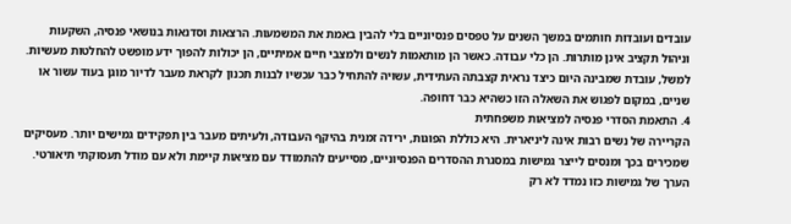עובדים ועובדות חותמים במשך השנים על טפסים פנסיוניים בלי להבין באמת את המשמעות. הרצאות וסדנאות בנושאי פנסיה, השקעות וניהול תקציב אינן מותרות. הן כלי עבודה. כאשר הן מותאמות לנשים ולמצבי חיים אמיתיים, הן יכולות להפוך ידע מופשט להחלטות מעשיות.
למשל, עובדת שמבינה היום כיצד נראית קצבתה העתידית, עשויה להתחיל כבר עכשיו לבנות תכנון לקראת מעבר לדיור מוגן בעוד עשור או שניים, במקום לפגוש את השאלה הזו כשהיא כבר דחופה.
4. התאמת הסדרי פנסיה למציאות משפחתית
הקריירה של נשים רבות אינה ליניארית. היא כוללת הפוגות, ירידה זמנית בהיקף העבודה, ולעיתים מעבר בין תפקידים גמישים יותר. מעסיקים שמכירים בכך ומנסים לייצר גמישות במסגרת ההסדרים הפנסיוניים, מסייעים להתמודד עם מציאות קיימת ולא עם מודל תעסוקתי תיאורטי.
הערך של גמישות כזו נמדד לא רק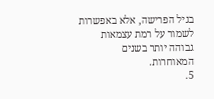בגיל הפרישה, אלא באפשרות לשמור על רמת עצמאות גבוהה יותר בשנים המאוחרות.
5.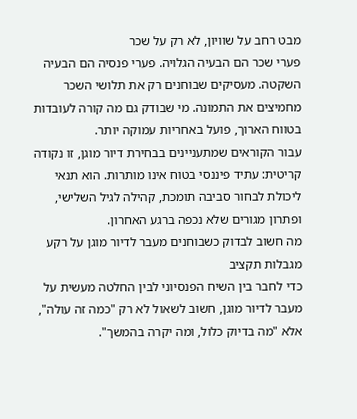מבט רחב על שוויון, לא רק על שכר
פערי שכר הם הבעיה הגלויה. פערי פנסיה הם הבעיה השקטה. מעסיקים שבוחנים רק את תלושי השכר מחמיצים את התמונה. מי שבודק גם מה קורה לעובדות בטווח הארוך, פועל באחריות עמוקה יותר.
עבור הקוראים שמתעניינים בבחירת דיור מוגן, זו נקודה קריטית: עתיד פיננסי בטוח אינו מותרות. הוא תנאי ליכולת לבחור סביבה תומכת, קהילה לגיל השלישי, ופתרון מגורים שלא נכפה ברגע האחרון.
מה חשוב לבדוק כשבוחנים מעבר לדיור מוגן על רקע מגבלות תקציב
כדי לחבר בין השיח הפנסיוני לבין החלטה מעשית על מעבר לדיור מוגן, חשוב לשאול לא רק "כמה זה עולה", אלא "מה בדיוק כלול, ומה יקרה בהמשך".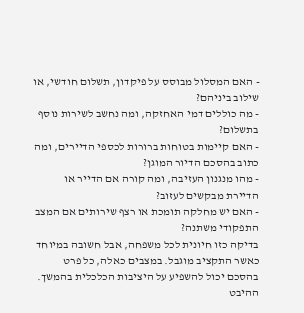- האם המסלול מבוסס על פיקדון, תשלום חודשי, או שילוב ביניהם?
- מה כוללים דמי האחזקה, ומה נחשב לשירות נוסף בתשלום?
- האם קיימות בטוחות ברורות לכספי הדיירים, ומה כתוב בהסכם הדיור המוגן?
- מהו מנגנון העזיבה, ומה קורה אם הדייר או הדיירת מבקשים לעזוב?
- האם יש מחלקה תומכת או רצף שירותים אם המצב התפקודי משתנה?
בדיקה כזו חיונית לכל משפחה, אבל חשובה במיוחד כאשר התקציב מוגבל. במצבים כאלה, כל פרט בהסכם יכול להשפיע על היציבות הכלכלית בהמשך.
ההיבט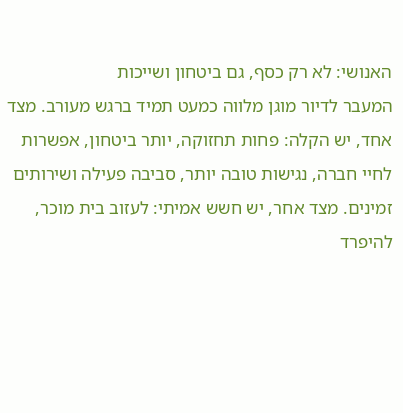האנושי: לא רק כסף, גם ביטחון ושייכות
המעבר לדיור מוגן מלווה כמעט תמיד ברגש מעורב. מצד אחד, יש הקלה: פחות תחזוקה, יותר ביטחון, אפשרות לחיי חברה, נגישות טובה יותר, סביבה פעילה ושירותים זמינים. מצד אחר, יש חשש אמיתי: לעזוב בית מוכר, להיפרד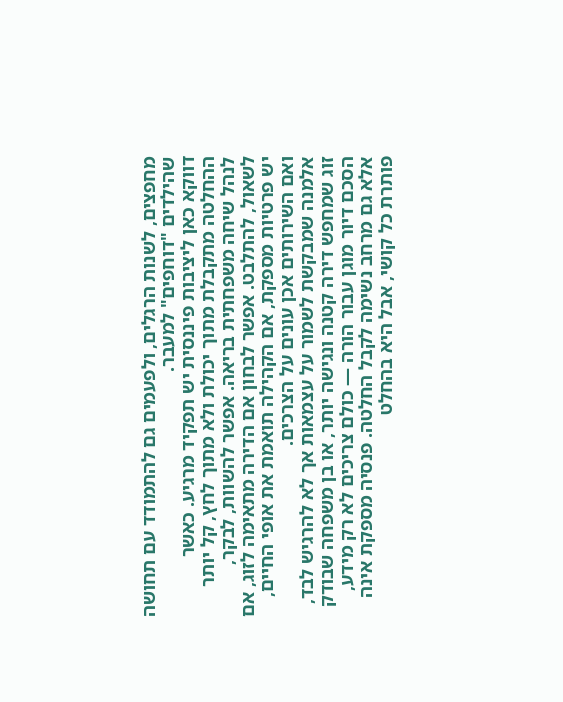מחפצים, לשנות הרגלים, ולפעמים גם להתמודד עם תחושה שהילדים "דוחפים" למעבר.
דווקא כאן ליציבות פיננסית יש תפקיד מרגיע. כאשר ההחלטה מתקבלת מתוך יכולת ולא מתוך לחץ, קל יותר לנהל שיחה משפחתית בריאה. אפשר להשוות, לבקר, לשאול, להתלבט. אפשר לבחון אם הדירה מתאימה לזוג, אם יש פרטיות מספקת, אם הקהילה תואמת את אופי החיים, ואם השירותים אכן עונים על הצרכים.
אלמנה שמבקשת לשמור על עצמאות אך לא להרגיש לבד, זוג שמחפש דירה קטנה ונגישה יותר, או בן משפחה שבודק הסכם דיור מוגן עבור הורה — כולם צריכים לא רק מידע, אלא גם מרחב נשימה לקבל החלטה. פנסיה מספקת אינה פותרת כל קושי, אבל היא בהחלט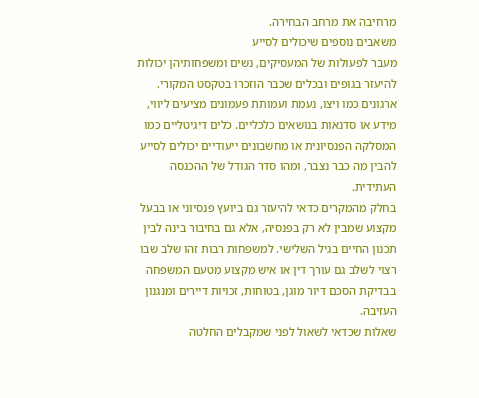מרחיבה את מרחב הבחירה.
משאבים נוספים שיכולים לסייע
מעבר לפעולות של המעסיקים, נשים ומשפחותיהן יכולות להיעזר בגופים ובכלים שכבר הוזכרו בטקסט המקורי. ארגונים כמו ויצו, נעמת ועמותת פעמונים מציעים ליווי, מידע או סדנאות בנושאים כלכליים. כלים דיגיטליים כמו המסלקה הפנסיונית או מחשבונים ייעודיים יכולים לסייע להבין מה כבר נצבר, ומהו סדר הגודל של ההכנסה העתידית.
בחלק מהמקרים כדאי להיעזר גם ביועץ פנסיוני או בבעל מקצוע שמבין לא רק בפנסיה, אלא גם בחיבור בינה לבין תכנון החיים בגיל השלישי. למשפחות רבות זהו שלב שבו רצוי לשלב גם עורך דין או איש מקצוע מטעם המשפחה בבדיקת הסכם דיור מוגן, בטוחות, זכויות דיירים ומנגנון העזיבה.
שאלות שכדאי לשאול לפני שמקבלים החלטה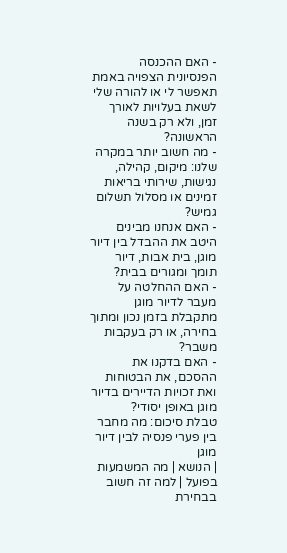- האם ההכנסה הפנסיונית הצפויה באמת תאפשר לי או להורה שלי לשאת בעלויות לאורך זמן, ולא רק בשנה הראשונה?
- מה חשוב יותר במקרה שלנו: מיקום, קהילה, נגישות, שירותי בריאות זמינים או מסלול תשלום גמיש?
- האם אנחנו מבינים היטב את ההבדל בין דיור מוגן, בית אבות, דיור תומך ומגורים בבית?
- האם ההחלטה על מעבר לדיור מוגן מתקבלת בזמן נכון ומתוך בחירה, או רק בעקבות משבר?
- האם בדקנו את ההסכם, את הבטוחות ואת זכויות הדיירים בדיור מוגן באופן יסודי?
טבלת סיכום: מה מחבר בין פערי פנסיה לבין דיור מוגן
| הנושא | מה המשמעות בפועל | למה זה חשוב בבחירת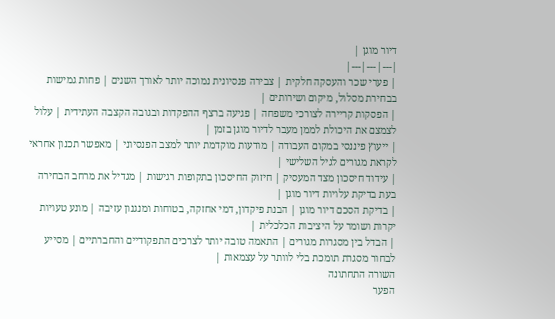דיור מוגן |
|---|---|---|
| פערי שכר והעסקה חלקית | צבירה פנסיונית נמוכה יותר לאורך השנים | פחות גמישות בבחירת מסלול, מיקום ושירותים |
| הפסקות קריירה לצורכי משפחה | פגיעה ברצף ההפקדות ובגובה הקצבה העתידית | עלול לצמצם את היכולת לממן מעבר לדיור מוגן בזמן |
| ייעוץ פיננסי במקום העבודה | מודעות מוקדמת יותר למצב הפנסיוני | מאפשר תכנון אחראי לקראת מגורים לגיל השלישי |
| עידוד חיסכון מצד המעסיק | חיזוק החיסכון בתקופות רגישות | מגדיל את מרחב הבחירה בעת בדיקת עלויות דיור מוגן |
| בדיקת הסכם דיור מוגן | הבנת פיקדון, דמי אחזקה, בטוחות ומנגנון עזיבה | מונע טעויות יקרות ושומר על היציבות הכלכלית |
| הבדל בין מסגרות מגורים | התאמה טובה יותר לצרכים התפקודיים והחברתיים | מסייע לבחור מסגרת תומכת בלי לוותר על עצמאות |
השורה התחתונה
הפער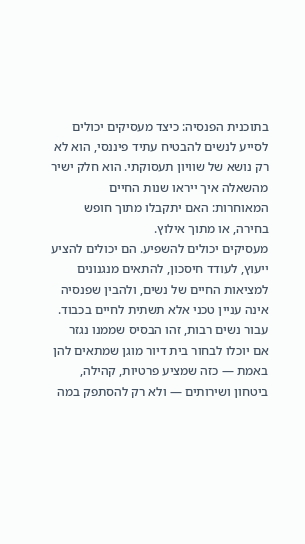בתוכנית הפנסיה: כיצד מעסיקים יכולים לסייע לנשים להבטיח עתיד פיננסי, הוא לא רק נושא של שוויון תעסוקתי. הוא חלק ישיר מהשאלה איך ייראו שנות החיים המאוחרות: האם יתקבלו מתוך חופש בחירה, או מתוך אילוץ.
מעסיקים יכולים להשפיע. הם יכולים להציע ייעוץ, לעודד חיסכון, להתאים מנגנונים למציאות החיים של נשים, ולהבין שפנסיה אינה עניין טכני אלא תשתית לחיים בכבוד. עבור נשים רבות, זהו הבסיס שממנו נגזר אם יוכלו לבחור בית דיור מוגן שמתאים להן באמת — כזה שמציע פרטיות, קהילה, ביטחון ושירותים — ולא רק להסתפק במה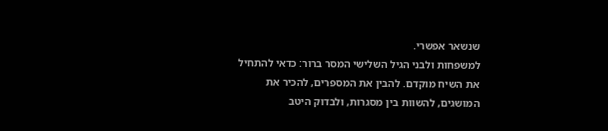שנשאר אפשרי.
למשפחות ולבני הגיל השלישי המסר ברור: כדאי להתחיל את השיח מוקדם. להבין את המספרים, להכיר את המושגים, להשוות בין מסגרות, ולבדוק היטב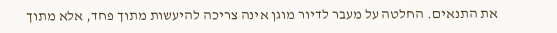את התנאים. החלטה על מעבר לדיור מוגן אינה צריכה להיעשות מתוך פחד, אלא מתוך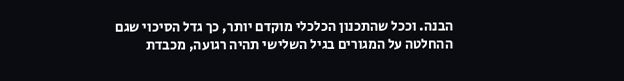הבנה. וככל שהתכנון הכלכלי מוקדם יותר, כך גדל הסיכוי שגם ההחלטה על המגורים בגיל השלישי תהיה רגועה, מכבדת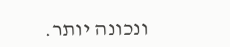ונכונה יותר.